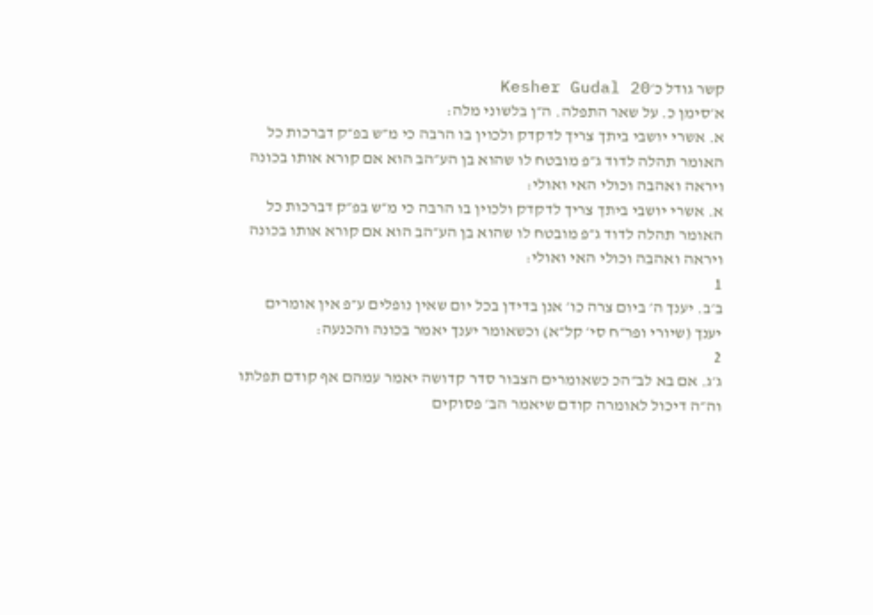קשר גודל כ׳Kesher Gudal 20
א׳סימן כ. על שאר התפלה. ה״ן בלשוני מלה:
א. אשרי יושבי ביתך צריך לדקדק ולכוין בו הרבה כי מ״ש בפ״ק דברכות כל האומר תהלה לדוד ג״פ מובטח לו שהוא בן הע״הב הוא אם קורא אותו בכונה ויראה ואהבה וכולי האי ואולי:
א. אשרי יושבי ביתך צריך לדקדק ולכוין בו הרבה כי מ״ש בפ״ק דברכות כל האומר תהלה לדוד ג״פ מובטח לו שהוא בן הע״הב הוא אם קורא אותו בכונה ויראה ואהבה וכולי האי ואולי:
1
ב׳ב. יענך ה׳ ביום צרה כו׳ אנן בדידן בכל יום שאין נופלים ע״פ אין אומרים יענך (שיורי ופר״ח סי׳ קל״א) וכשאומר יענך יאמר בכונה והכנעה:
2
ג׳ג. אם בא לב״הכ כשאומרים הצבור סדר קדושה יאמר עמהם אף קודם תפלתו וה״ה דיכול לאומרה קודם שיאמר הב׳ פסוקים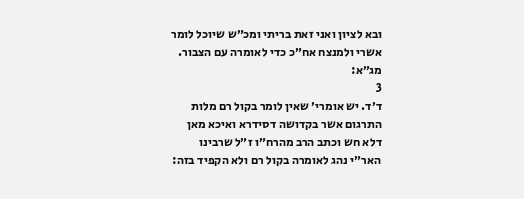ובא לציון ואני זאת בריתי ומכ״ש שיוכל לומר אשרי ולמנצח אח״כ כדי לאומרה עם הצבור. מג״א:
3
ד׳ד. יש אומרי׳ שאין לומר בקול רם מלות התרגום אשר בקדושה דסידרא ואיכא מאן דלא חש וכתב הרב מהרח״ו ז״ל שרבינו האר״י נהג לאומרה בקול רם ולא הקפיד בזה: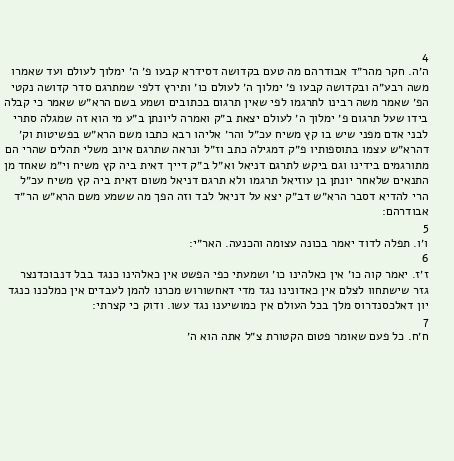4
ה׳ה. חקר מהר״ד אבודרהם מה טעם בקדושה דסידרא קבעו פ׳ ה׳ ימלוך לעולם ועד שאמרו משה רבע״ה ובקדושה קבעו פ׳ ימלוך ה׳ לעולם כו׳ ותירץ דלפי שמתרגם סדר קדושה נקטי הפ׳ שאמר משה רבינו לתרגמו לפי שאין תרגום בכתובים ושמע בשם הרא״ש שאמר כי קבלה בידו שעל תרגום פ׳ ימלוך ה׳ לעולם יצאת ב״ק ואמרה ליונתן ב״ע מי הוא זה שמגלה סתרי לבני אדם מפני שיש בו קץ משיח עכ״ל והר׳ אליהו רבא כתבו משם הרא״ש בפשיטות וק׳ דהרא״ש עצמו בתוספותיו פ״ק דמגילה כתב וז״ל ונראה שתרגם איוב משלי תהלים שהרי הם מתורגמים בידינו וגם ביקש לתרגם דניאל וא״ל ב״ק דייך דאית ביה קץ משיח וי״מ שאחד מן התנאים שלאחר יונתן בן עוזיאל תרגמו ולא תרגם דניאל משום דאית ביה קץ משיח עכ״ל הרי להדיא דסבר הרא״ש דב״ק יצא על דניאל לבד וזה הפך מה ששמע משם הרא״ש הר״ד אבודרהם:
5
ו׳ו. תפלה לדוד יאמר בכונה עצומה והכנעה. האר״י:
6
ז׳ז. יאמר קוה כו׳ אין כאלהינו כו׳ ושמעתי כפי הפשט אין כאלהינו כנגד בבל דנבוכדנצר גזר שישתחוו לצלם אין כאדונינו נגד מדי דאחשורוש מכרנו להמן לעבדים אין כמלכנו כנגד יון דאלכסנדרוס מלך בכל העולם אין כמושיענו נגד עשו. ודוק כי קצרתי:
7
ח׳ח. כל פעם שאומר פטום הקטורת צ״ל אתה הוא ה׳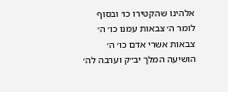אלהינו שהקטירו כו׳ ובסוף לומר ה׳ צבאות עמנו כו׳ ה׳ צבאות אשרי אדם כו׳ ה׳ הושיעה המלך יב״ק וערבה לה׳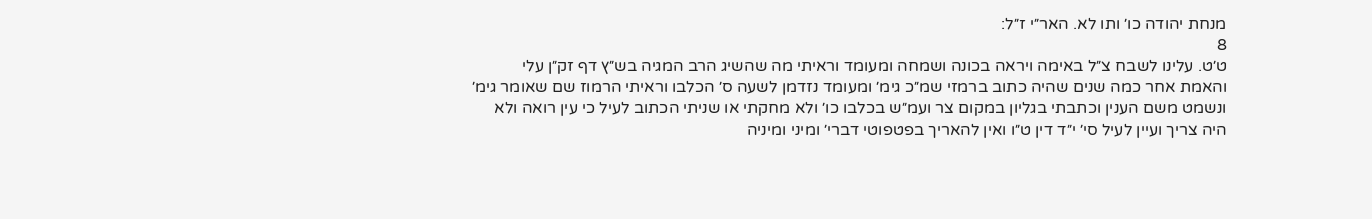מנחת יהודה כו׳ ותו לא. האר״י ז״ל:
8
ט׳ט. עלינו לשבח צ״ל באימה ויראה בכונה ושמחה ומעומד וראיתי מה שהשיג הרב המגיה בש״ץ דף זק״ן עלי והאמת אחר כמה שנים שהיה כתוב ברמזי שמ״כ גימ׳ ומעומד נזדמן לשעה ס׳ הכלבו וראיתי הרמוז שם שאומר גימ׳ ונשמט משם הענין וכתבתי בגליון במקום צר ועמ״ש בכלבו כו׳ ולא מחקתי או שניתי הכתוב לעיל כי עין רואה ולא היה צריך ועיין לעיל סי׳ י״ד דין ט״ו ואין להאריך בפטפוטי דברי׳ ומיני ומיניה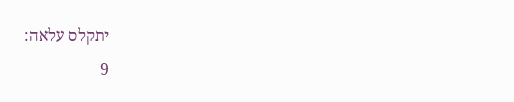יתקלס עלאה:
9